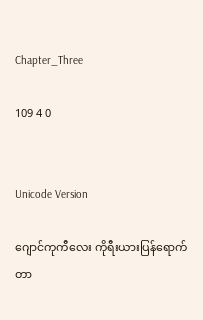Chapter_Three

109 4 0


Unicode Version

ဂျောင်ကုကီလေး ကိုရီးယားပြန်ရောက်တာ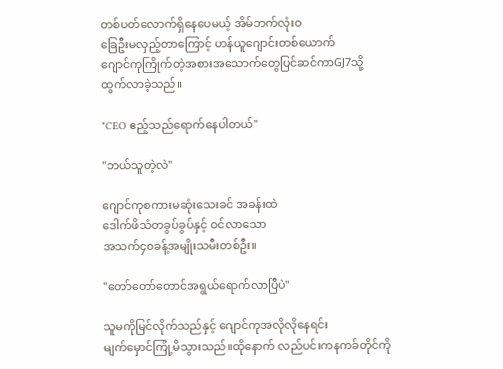တစ်ပတ်လောက်ရှိနေပေမယ့် အိမ်ဘက်လုံးဝ
ခြေဦးမလှည့်တာကြောင့် ဟန်ယူဂျောင်းတစ်ယောက်
ဂျောင်ကုကြိုက်တဲ့အစားအသောက်တွေပြင်ဆင်ကာGJ7သို့
ထွက်လာခဲ့သည်။

"CEO ဧည့်သည်ရောက်နေပါတယ်"

"ဘယ်သူတဲ့လဲ"

ဂျောင်ကုစကားမဆုံးသေးခင် အခန်းထဲ
ဒေါက်ဖိသံတခွပ်ခွပ်နှင့် ဝင်လာသော
အသက်၄၀ခန့်အမျိုးသမီးတစ်ဦး။

"တော်တော်တောင်အရွယ်ရောက်လာပြီပဲ"

သူမကိုမြင်လိုက်သည်နှင့် ဂျောင်ကုအလိုလိုနေရင်း
မျက်မှောင်ကြုံ့မိသွားသည်။ထိုနောက် လည်ပင်းကနကခ်တိုင်ကို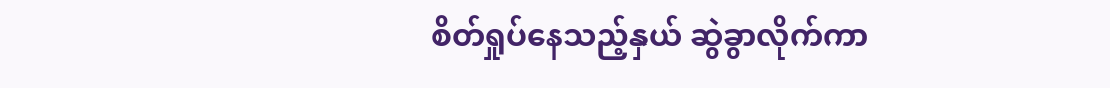စိတ်ရှုပ်နေသည့်နှယ် ဆွဲခွာလိုက်ကာ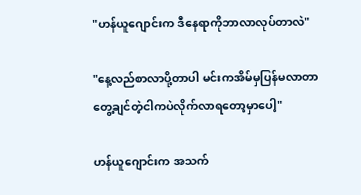"ဟန်ယူဂျောင်းက ဒီနေရာကိုဘာလာလုပ်တာလဲ"

"နေ့လည်စာလာပို့တာပါ မင်းကအိမ်မှပြန်မလာတာ
တွေ့ချင်တဲ့ငါကပဲလိုက်လာရတော့မှာပေါ့"

ဟန်ယူဂျောင်းက အသက်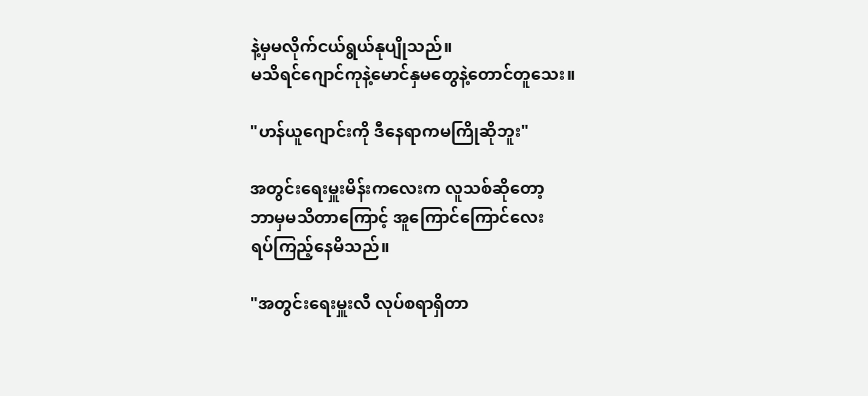နဲ့မှမလိုက်ငယ်ရွယ်နုပျိုသည်။
မသိရင်ဂျောင်ကုနဲ့မောင်နှမတွေနဲ့တောင်တူသေး။

"ဟန်ယူဂျောင်းကို ဒီနေရာကမကြိုဆိုဘူး"

အတွင်းရေးမှူးမိန်းကလေးက လူသစ်ဆိုတော့
ဘာမှမသိတာကြောင့် အူကြောင်ကြောင်လေး
ရပ်ကြည့်နေမိသည်။

"အတွင်းရေးမှူးလီ လုပ်စရာရှိတာ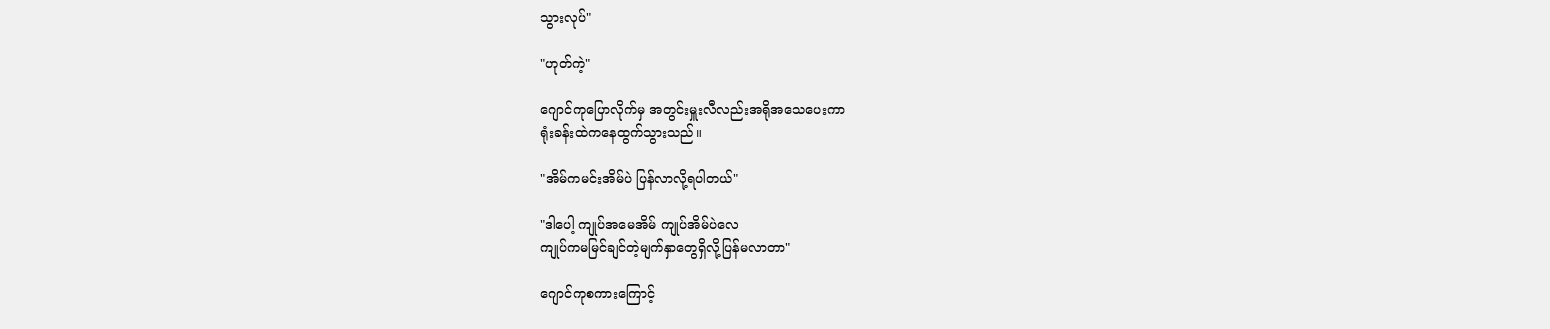သွားလုပ်"

"ဟုတ်ကဲ့"

ဂျောင်ကုပြောလိုက်မှ အတွင်းမှူးလီလည်းအရိုအသေပေးကာ
ရုံးခန်းထဲကနေထွက်သွားသည်။

"အိမ်ကမင်းအိမ်ပဲ ပြန်လာလို့ရပါတယ်"

"ဒါပေါ့ ကျုပ်အမေအိမ် ကျုပ်အိမ်ပဲလေ
ကျုပ်ကမမြင်ချင်တဲ့မျက်နှာတွေရှိလို့ပြန်မလာတာ"

ဂျောင်ကုစကားကြောင့်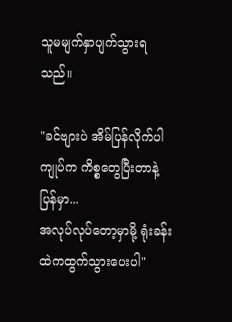သူမမျက်နှာပျက်သွားရသည်။

"ခင်ဗျားပဲ အိမ်ပြန်လိုက်ပါကျုပ်က ကိစ္စတွေပြီးတာနဲ့ပြန်မှာ...
အလုပ်လုပ်တော့မှာမို့ ရုံးခန်းထဲကထွက်သွားပေးပါ"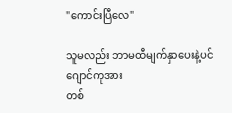"ကောင်းပြီလေ"

သူမလည်း ဘာမထီမျက်နှာပေးနဲ့ပင် ဂျောင်ကုအား
တစ်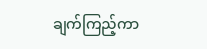ချက်ကြည့်ကာ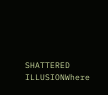SHATTERED ILLUSIONWhere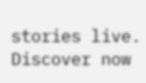stories live. Discover now